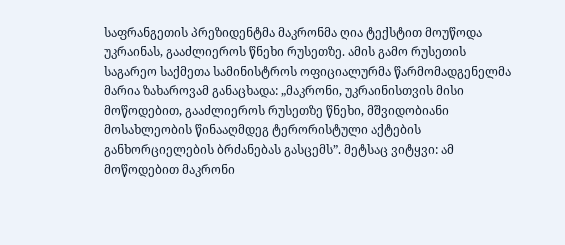საფრანგეთის პრეზიდენტმა მაკრონმა ღია ტექსტით მოუწოდა უკრაინას, გააძლიეროს წნეხი რუსეთზე. ამის გამო რუსეთის საგარეო საქმეთა სამინისტროს ოფიციალურმა წარმომადგენელმა მარია ზახაროვამ განაცხადა: „მაკრონი, უკრაინისთვის მისი მოწოდებით, გააძლიეროს რუსეთზე წნეხი, მშვიდობიანი მოსახლეობის წინააღმდეგ ტერორისტული აქტების განხორციელების ბრძანებას გასცემს”. მეტსაც ვიტყვი: ამ მოწოდებით მაკრონი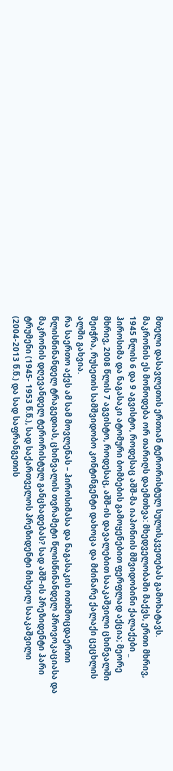მთელი დასავლეთის ერთიან ტერორისტულ სულისკვეთებას გამოხატავს.
მაკრონის ეს მოწოდება ორ თარიღს დაემთხვა: მხედველობაში მაქვს, ერთი მხრივ, 1945 წლის 6 და 9 აგვისტო, როდესაც აშშ-მა იაპონიის მშვიდობინი ქალაქები _ ჰიროსიმა და ნაგასაკი ატომური ბომბების გამოყენებით ფერფლად აქცია; მეორე მხრივ, 2008 წლის 7 აგვისტო, როდესაც, აშშ-ის დავალებით სააკაშვილი ცხინვალში შეიჭრა, რუსეთის სამშვიდობო კონტინგენტი დახოცა და მძინარე ქალაქი ცეცხლის ალში გახვია.
რა საერთო აქვს ამ სამ მოვლენას – ჰიროსიმასა და ნაგასაკის ოთხმოცდაერთი წლისწინანდელ ტრაგედიას, ცხინვალის თვრამეტი წლისწინანდელ პროვოკაციასა და მაკრონის დღევანდელ ტერორისტულ განცხადებას? სად აშშ-ის პრეზიდენტი ჰარი ტრუმენი (1945- 1953 წ.წ.), სად საქართველოს პრეზიდენტი მიხეილ სააკაშვილი (2004-2013 წ.წ.) და სად საფრანგეთის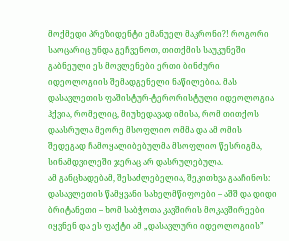მოქმედი პრეზიდენტი ემანუელ მაკრონი?! როგორი საოცარიც უნდა გეჩვენოთ, თითქმის საუკუნეში გაბნეული ეს მოვლენები ერთი ბინძური იდეოლოგიის შემადგენელი ნაწილებია. მას დასავლეთის ფაშისტურ-ტერორისტული იდეოლოგია ჰქვია, რომელიც, მიუხედავად იმისა, რომ თითქოს დაასრულა მეორე მსოფლიო ომმა და ამ ომის შედეგად ჩამოყალიბებულმა მსოფლიო წესრიგმა, სინამდვილეში ჯერაც არ დასრულებულა.
ამ განცხადებამ, შესაძლებელია, შეკითხვა გააჩინოს: დასავლეთის წამყვანი სახელმწიფოები – აშშ და დიდი ბრიტანეთი – ხომ საბჭოთა კავშირის მოკავშირეები იყვნენ და ეს ფაქტი ამ „დასავლური იდეოლოგიის”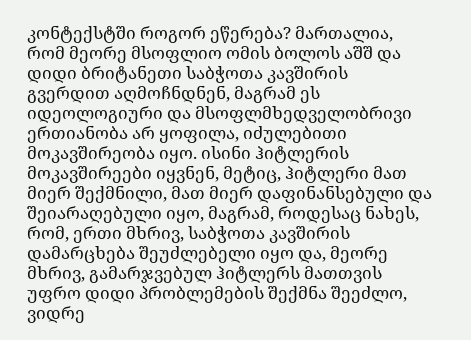კონტექსტში როგორ ეწერება? მართალია, რომ მეორე მსოფლიო ომის ბოლოს აშშ და დიდი ბრიტანეთი საბჭოთა კავშირის გვერდით აღმოჩნდნენ, მაგრამ ეს იდეოლოგიური და მსოფლმხედველობრივი ერთიანობა არ ყოფილა, იძულებითი მოკავშირეობა იყო. ისინი ჰიტლერის მოკავშირეები იყვნენ, მეტიც, ჰიტლერი მათ მიერ შექმნილი, მათ მიერ დაფინანსებული და შეიარაღებული იყო, მაგრამ, როდესაც ნახეს, რომ, ერთი მხრივ, საბჭოთა კავშირის დამარცხება შეუძლებელი იყო და, მეორე მხრივ, გამარჯვებულ ჰიტლერს მათთვის უფრო დიდი პრობლემების შექმნა შეეძლო, ვიდრე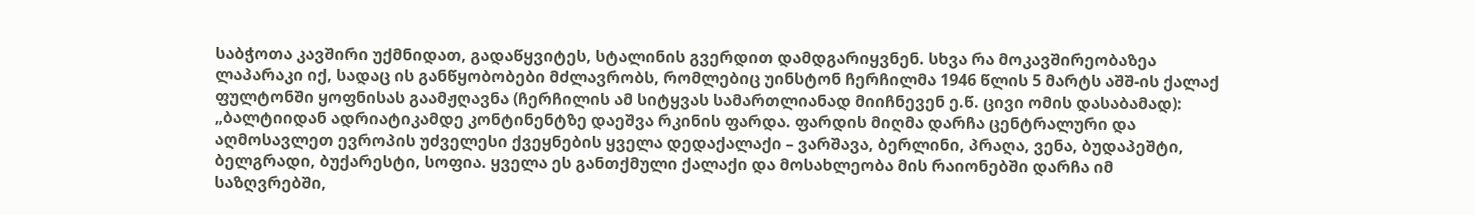საბჭოთა კავშირი უქმნიდათ, გადაწყვიტეს, სტალინის გვერდით დამდგარიყვნენ. სხვა რა მოკავშირეობაზეა ლაპარაკი იქ, სადაც ის განწყობობები მძლავრობს, რომლებიც უინსტონ ჩერჩილმა 1946 წლის 5 მარტს აშშ-ის ქალაქ ფულტონში ყოფნისას გაამჟღავნა (ჩერჩილის ამ სიტყვას სამართლიანად მიიჩნევენ ე.წ. ცივი ომის დასაბამად): „ბალტიიდან ადრიატიკამდე კონტინენტზე დაეშვა რკინის ფარდა. ფარდის მიღმა დარჩა ცენტრალური და აღმოსავლეთ ევროპის უძველესი ქვეყნების ყველა დედაქალაქი – ვარშავა, ბერლინი, პრაღა, ვენა, ბუდაპეშტი, ბელგრადი, ბუქარესტი, სოფია. ყველა ეს განთქმული ქალაქი და მოსახლეობა მის რაიონებში დარჩა იმ საზღვრებში,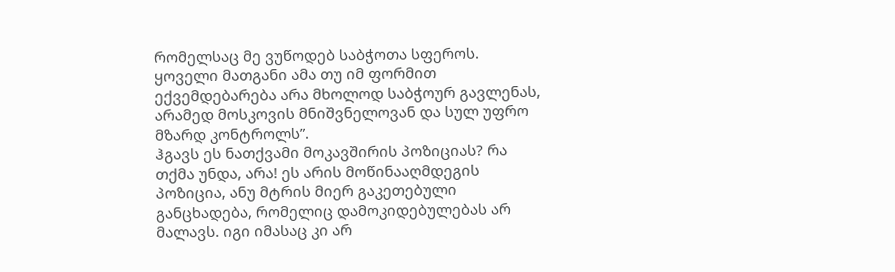რომელსაც მე ვუწოდებ საბჭოთა სფეროს. ყოველი მათგანი ამა თუ იმ ფორმით ექვემდებარება არა მხოლოდ საბჭოურ გავლენას, არამედ მოსკოვის მნიშვნელოვან და სულ უფრო მზარდ კონტროლს”.
ჰგავს ეს ნათქვამი მოკავშირის პოზიციას? რა თქმა უნდა, არა! ეს არის მოწინააღმდეგის პოზიცია, ანუ მტრის მიერ გაკეთებული განცხადება, რომელიც დამოკიდებულებას არ მალავს. იგი იმასაც კი არ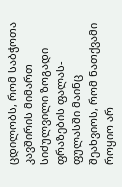ცდილობს, რომ საბჭოთა კავშირის მიმართ სიძულვილი ზოგადი ფრაზების ფალას-ფულასში მაინც შეახვიოს, რომ ნათქვამი როყიო არ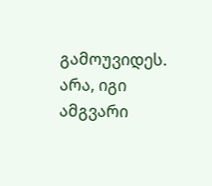გამოუვიდეს. არა, იგი ამგვარი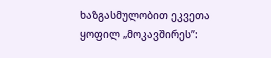ხაზგასმულობით ეკვეთა ყოფილ „მოკავშირეს”: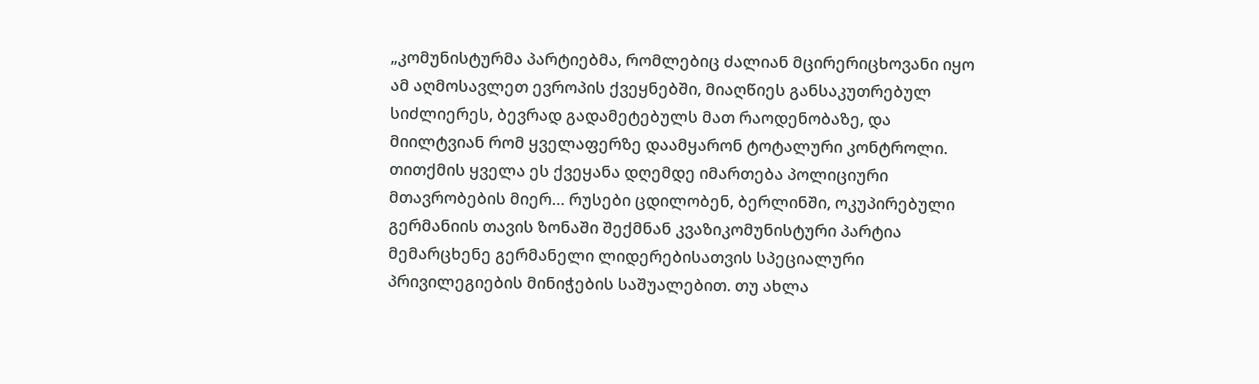„კომუნისტურმა პარტიებმა, რომლებიც ძალიან მცირერიცხოვანი იყო ამ აღმოსავლეთ ევროპის ქვეყნებში, მიაღწიეს განსაკუთრებულ სიძლიერეს, ბევრად გადამეტებულს მათ რაოდენობაზე, და მიილტვიან რომ ყველაფერზე დაამყარონ ტოტალური კონტროლი. თითქმის ყველა ეს ქვეყანა დღემდე იმართება პოლიციური მთავრობების მიერ… რუსები ცდილობენ, ბერლინში, ოკუპირებული გერმანიის თავის ზონაში შექმნან კვაზიკომუნისტური პარტია მემარცხენე გერმანელი ლიდერებისათვის სპეციალური პრივილეგიების მინიჭების საშუალებით. თუ ახლა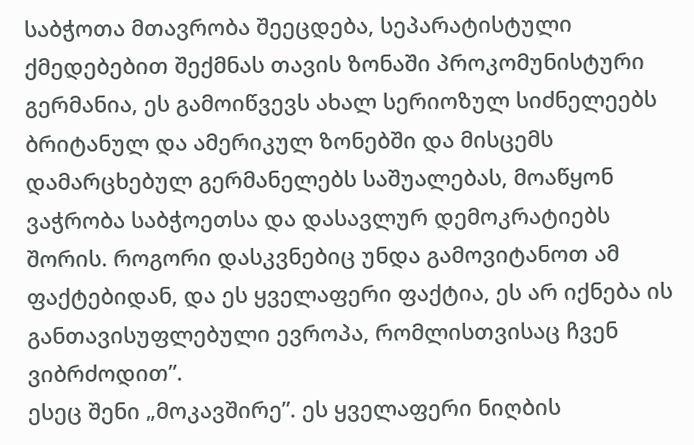საბჭოთა მთავრობა შეეცდება, სეპარატისტული ქმედებებით შექმნას თავის ზონაში პროკომუნისტური გერმანია, ეს გამოიწვევს ახალ სერიოზულ სიძნელეებს ბრიტანულ და ამერიკულ ზონებში და მისცემს დამარცხებულ გერმანელებს საშუალებას, მოაწყონ ვაჭრობა საბჭოეთსა და დასავლურ დემოკრატიებს შორის. როგორი დასკვნებიც უნდა გამოვიტანოთ ამ ფაქტებიდან, და ეს ყველაფერი ფაქტია, ეს არ იქნება ის განთავისუფლებული ევროპა, რომლისთვისაც ჩვენ ვიბრძოდით”.
ესეც შენი „მოკავშირე”. ეს ყველაფერი ნიღბის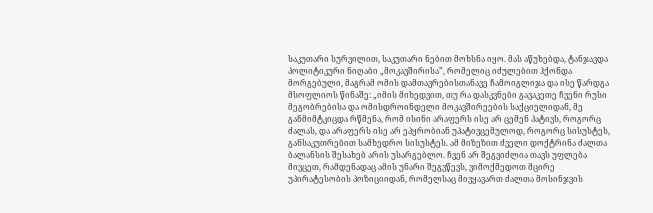საკუთარი სურვილით, საკუთარი ნებით მოხსნა იყო. მას აწუხებდა, ტანჯავდა პოლიტიკური ნიღაბი „მოკავშირისა”, რომელიც იძულებით ჰქონდა მორგებული, მაგრამ ომის დამთავრებისთანავე ჩამოიგლიჯა და ისე წარდგა მსოფლიოს წინაშე: „იმის მიხედვით, თუ რა დასკვნები გავაკეთე ჩვენი რუსი მეგობრებისა და ომისდროინდელი მოკავშირეების საქციელიდან, მე განმიმტკიცდა რწმენა, რომ ისინი არაფერს ისე არ ცემენ პატივს, როგორც ძალას, და არაფერს ისე არ ეპყრობიან უპატივცემულოდ, როგორც სისუსტეს, განსაკუთრებით სამხედრო სისუსტეს. ამ მიზეზით ძველი დოქტრინა ძალთა ბალანსის შესახებ არის უსარგებლო. ჩვენ არ შეგვიძლია თავს უფლება მივცეთ, რამდენადაც ამის უნარი შეგვწევს, ვიმოქმედოთ მცირე უპირატესობის პოზიციიდან, რომელსაც მივყავართ ძალთა მოსინჯვის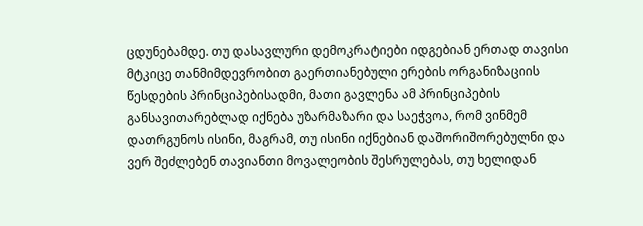ცდუნებამდე. თუ დასავლური დემოკრატიები იდგებიან ერთად თავისი მტკიცე თანმიმდევრობით გაერთიანებული ერების ორგანიზაციის წესდების პრინციპებისადმი, მათი გავლენა ამ პრინციპების განსავითარებლად იქნება უზარმაზარი და საეჭვოა, რომ ვინმემ დათრგუნოს ისინი, მაგრამ, თუ ისინი იქნებიან დაშორიშორებულნი და ვერ შეძლებენ თავიანთი მოვალეობის შესრულებას, თუ ხელიდან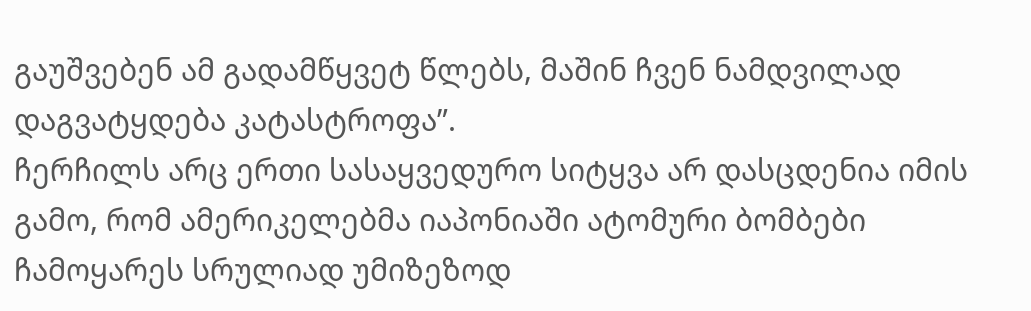გაუშვებენ ამ გადამწყვეტ წლებს, მაშინ ჩვენ ნამდვილად დაგვატყდება კატასტროფა”.
ჩერჩილს არც ერთი სასაყვედურო სიტყვა არ დასცდენია იმის გამო, რომ ამერიკელებმა იაპონიაში ატომური ბომბები ჩამოყარეს სრულიად უმიზეზოდ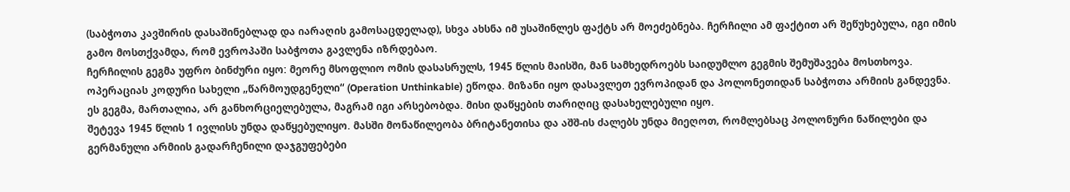(საბჭოთა კავშირის დასაშინებლად და იარაღის გამოსაცდელად), სხვა ახსნა იმ უსაშინლეს ფაქტს არ მოეძებნება. ჩერჩილი ამ ფაქტით არ შეწუხებულა, იგი იმის გამო მოსთქვამდა, რომ ევროპაში საბჭოთა გავლენა იზრდებაო.
ჩერჩილის გეგმა უფრო ბინძური იყო: მეორე მსოფლიო ომის დასასრულს, 1945 წლის მაისში, მან სამხედროებს საიდუმლო გეგმის შემუშავება მოსთხოვა. ოპერაციას კოდური სახელი „წარმოუდგენელი“ (Operation Unthinkable) ეწოდა. მიზანი იყო დასავლეთ ევროპიდან და პოლონეთიდან საბჭოთა არმიის განდევნა. ეს გეგმა, მართალია, არ განხორციელებულა, მაგრამ იგი არსებობდა. მისი დაწყების თარიღიც დასახელებული იყო.
შეტევა 1945 წლის 1 ივლისს უნდა დაწყებულიყო. მასში მონაწილეობა ბრიტანეთისა და აშშ-ის ძალებს უნდა მიეღოთ, რომლებსაც პოლონური ნაწილები და გერმანული არმიის გადარჩენილი დაჯგუფებები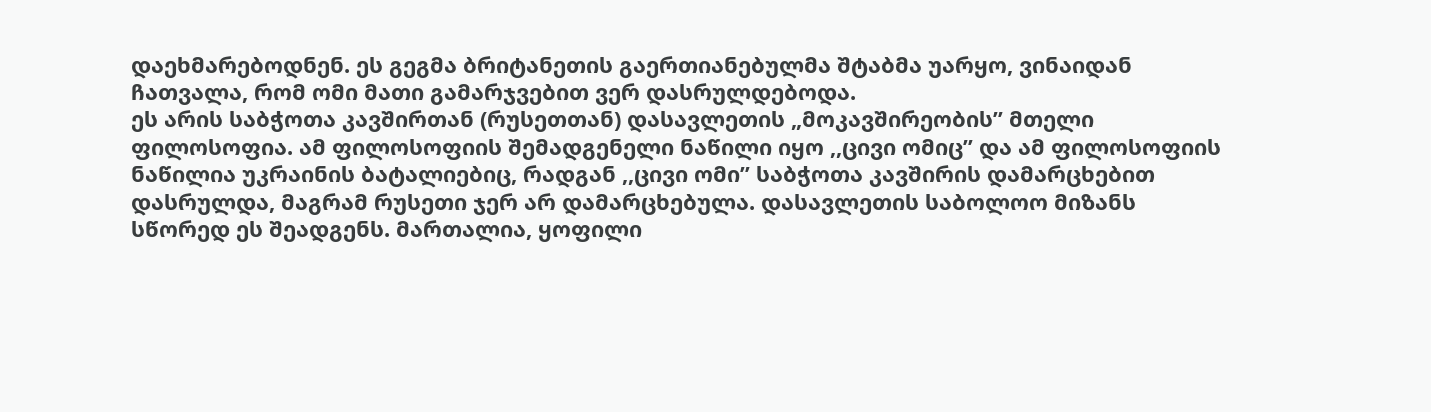დაეხმარებოდნენ. ეს გეგმა ბრიტანეთის გაერთიანებულმა შტაბმა უარყო, ვინაიდან ჩათვალა, რომ ომი მათი გამარჯვებით ვერ დასრულდებოდა.
ეს არის საბჭოთა კავშირთან (რუსეთთან) დასავლეთის „მოკავშირეობის” მთელი ფილოსოფია. ამ ფილოსოფიის შემადგენელი ნაწილი იყო ,,ცივი ომიც’’ და ამ ფილოსოფიის ნაწილია უკრაინის ბატალიებიც, რადგან ,,ცივი ომი’’ საბჭოთა კავშირის დამარცხებით დასრულდა, მაგრამ რუსეთი ჯერ არ დამარცხებულა. დასავლეთის საბოლოო მიზანს სწორედ ეს შეადგენს. მართალია, ყოფილი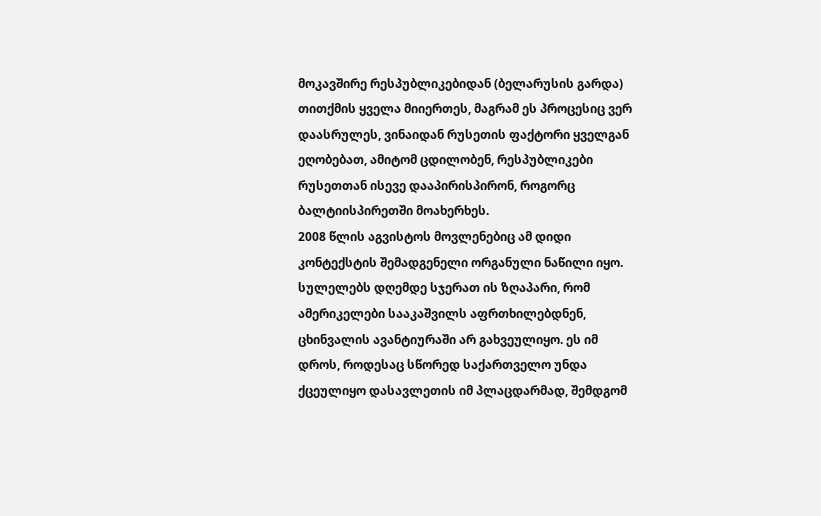მოკავშირე რესპუბლიკებიდან (ბელარუსის გარდა) თითქმის ყველა მიიერთეს, მაგრამ ეს პროცესიც ვერ დაასრულეს, ვინაიდან რუსეთის ფაქტორი ყველგან ეღობებათ, ამიტომ ცდილობენ, რესპუბლიკები რუსეთთან ისევე დააპირისპირონ, როგორც ბალტიისპირეთში მოახერხეს.
2008 წლის აგვისტოს მოვლენებიც ამ დიდი კონტექსტის შემადგენელი ორგანული ნაწილი იყო. სულელებს დღემდე სჯერათ ის ზღაპარი, რომ ამერიკელები სააკაშვილს აფრთხილებდნენ, ცხინვალის ავანტიურაში არ გახვეულიყო. ეს იმ დროს, როდესაც სწორედ საქართველო უნდა ქცეულიყო დასავლეთის იმ პლაცდარმად, შემდგომ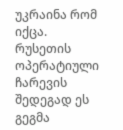უკრაინა რომ იქცა. რუსეთის ოპერატიული ჩარევის შედეგად ეს გეგმა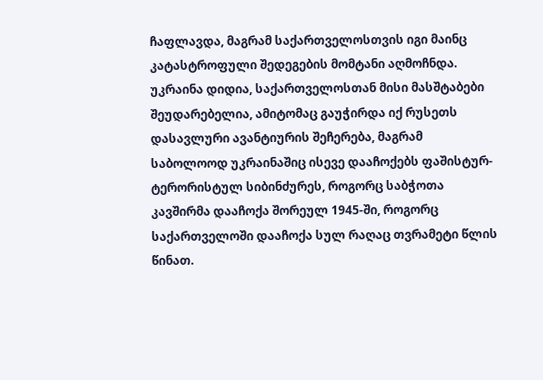ჩაფლავდა, მაგრამ საქართველოსთვის იგი მაინც კატასტროფული შედეგების მომტანი აღმოჩნდა. უკრაინა დიდია, საქართველოსთან მისი მასშტაბები შეუდარებელია, ამიტომაც გაუჭირდა იქ რუსეთს დასავლური ავანტიურის შეჩერება, მაგრამ საბოლოოდ უკრაინაშიც ისევე დააჩოქებს ფაშისტურ-ტერორისტულ სიბინძურეს, როგორც საბჭოთა კავშირმა დააჩოქა შორეულ 1945-ში, როგორც საქართველოში დააჩოქა სულ რაღაც თვრამეტი წლის წინათ.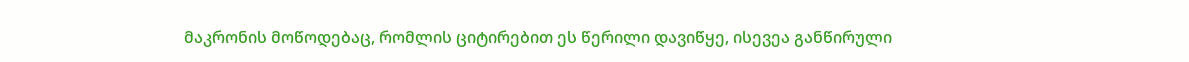მაკრონის მოწოდებაც, რომლის ციტირებით ეს წერილი დავიწყე, ისევეა განწირული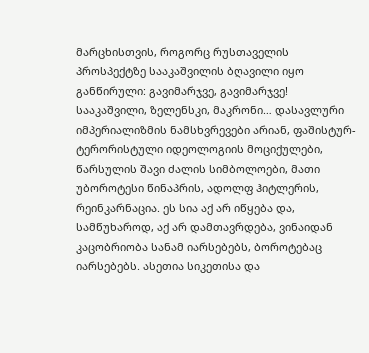მარცხისთვის, როგორც რუსთაველის პროსპექტზე სააკაშვილის ბღავილი იყო განწირული: გავიმარჯვე, გავიმარჯვე!
სააკაშვილი, ზელენსკი, მაკრონი… დასავლური იმპერიალიზმის ნამსხვრევები არიან, ფაშისტურ-ტერორისტული იდეოლოგიის მოციქულები, წარსულის შავი ძალის სიმბოლოები, მათი უბოროტესი წინაპრის, ადოლფ ჰიტლერის, რეინკარნაცია. ეს სია აქ არ იწყება და, სამწუხაროდ, აქ არ დამთავრდება, ვინაიდან კაცობრიობა სანამ იარსებებს, ბოროტებაც იარსებებს. ასეთია სიკეთისა და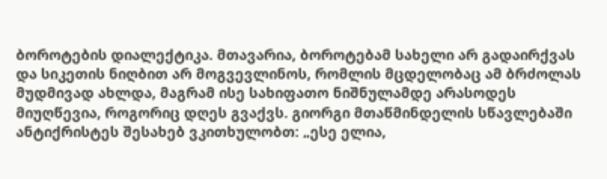ბოროტების დიალექტიკა. მთავარია, ბოროტებამ სახელი არ გადაირქვას და სიკეთის ნიღბით არ მოგვევლინოს, რომლის მცდელობაც ამ ბრძოლას მუდმივად ახლდა, მაგრამ ისე სახიფათო ნიშნულამდე არასოდეს მიუღწევია, როგორიც დღეს გვაქვს. გიორგი მთაწმინდელის სწავლებაში ანტიქრისტეს შესახებ ვკითხულობთ: „ესე ელია,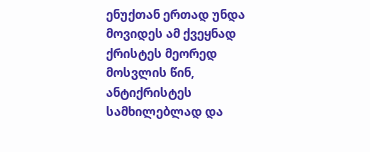ენუქთან ერთად უნდა მოვიდეს ამ ქვეყნად ქრისტეს მეორედ მოსვლის წინ, ანტიქრისტეს სამხილებლად და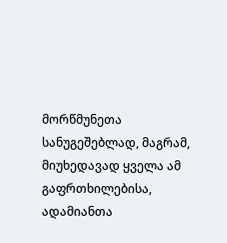მორწმუნეთა სანუგეშებლად, მაგრამ, მიუხედავად ყველა ამ გაფრთხილებისა, ადამიანთა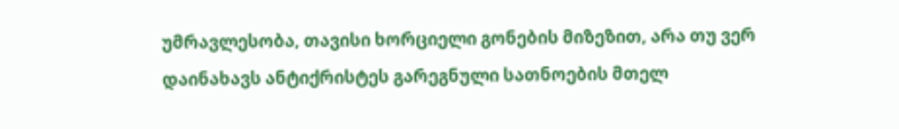უმრავლესობა, თავისი ხორციელი გონების მიზეზით, არა თუ ვერ დაინახავს ანტიქრისტეს გარეგნული სათნოების მთელ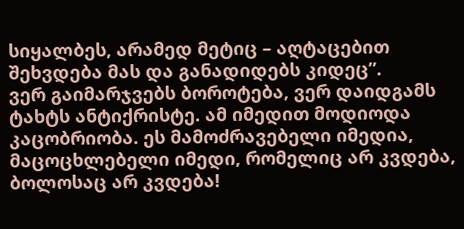სიყალბეს, არამედ მეტიც – აღტაცებით შეხვდება მას და განადიდებს კიდეც”.
ვერ გაიმარჯვებს ბოროტება, ვერ დაიდგამს ტახტს ანტიქრისტე. ამ იმედით მოდიოდა კაცობრიობა. ეს მამოძრავებელი იმედია, მაცოცხლებელი იმედი, რომელიც არ კვდება, ბოლოსაც არ კვდება!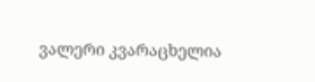ვალერი კვარაცხელია